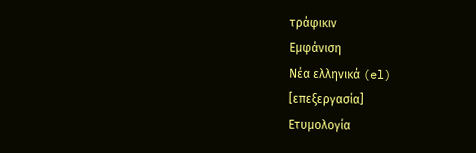τράφικιν
Εμφάνιση
Νέα ελληνικά (el)
[επεξεργασία]
Ετυμολογία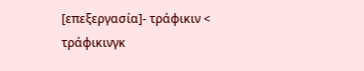[επεξεργασία]- τράφικιν < τράφικινγκ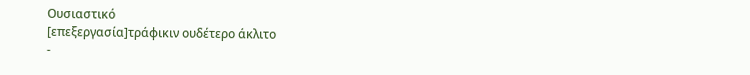Ουσιαστικό
[επεξεργασία]τράφικιν ουδέτερο άκλιτο
-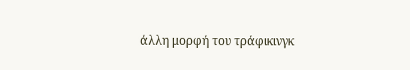άλλη μορφή του τράφικινγκ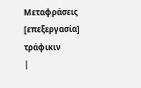Μεταφράσεις
[επεξεργασία] τράφικιν
|